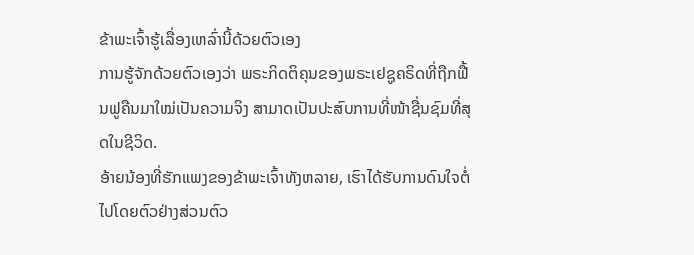ຂ້າພະເຈົ້າຮູ້ເລື່ອງເຫລົ່ານີ້ດ້ວຍຕົວເອງ
ການຮູ້ຈັກດ້ວຍຕົວເອງວ່າ ພຣະກິດຕິຄຸນຂອງພຣະເຢຊູຄຣິດທີ່ຖືກຟື້ນຟູຄືນມາໃໝ່ເປັນຄວາມຈິງ ສາມາດເປັນປະສົບການທີ່ໜ້າຊື່ນຊົມທີ່ສຸດໃນຊີວິດ.
ອ້າຍນ້ອງທີ່ຮັກແພງຂອງຂ້າພະເຈົ້າທັງຫລາຍ, ເຮົາໄດ້ຮັບການດົນໃຈຕໍ່ໄປໂດຍຕົວຢ່າງສ່ວນຕົວ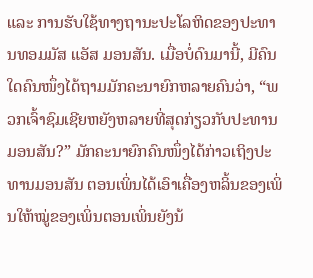ແລະ ການຮັບໃຊ້ທາງຖານະປະໂລຫິດຂອງປະທານທອມມັສ ແອັສ ມອນສັນ. ເມື່ອບໍ່ດົນມານີ້, ມີຄົນໃດຄົນໜຶ່ງໄດ້ຖາມມັກຄະນາຍົກຫລາຍຄົນວ່າ, “ພວກເຈົ້າຊົມເຊີຍຫຍັງຫລາຍທີ່ສຸດກ່ຽວກັບປະທານມອນສັນ?” ມັກຄະນາຍົກຄົນໜຶ່ງໄດ້ກ່າວເຖິງປະທານມອນສັນ ຕອນເພິ່ນໄດ້ເອົາເຄື່ອງຫລິ້ນຂອງເພິ່ນໃຫ້ໝູ່ຂອງເພິ່ນຕອນເພິ່ນຍັງນ້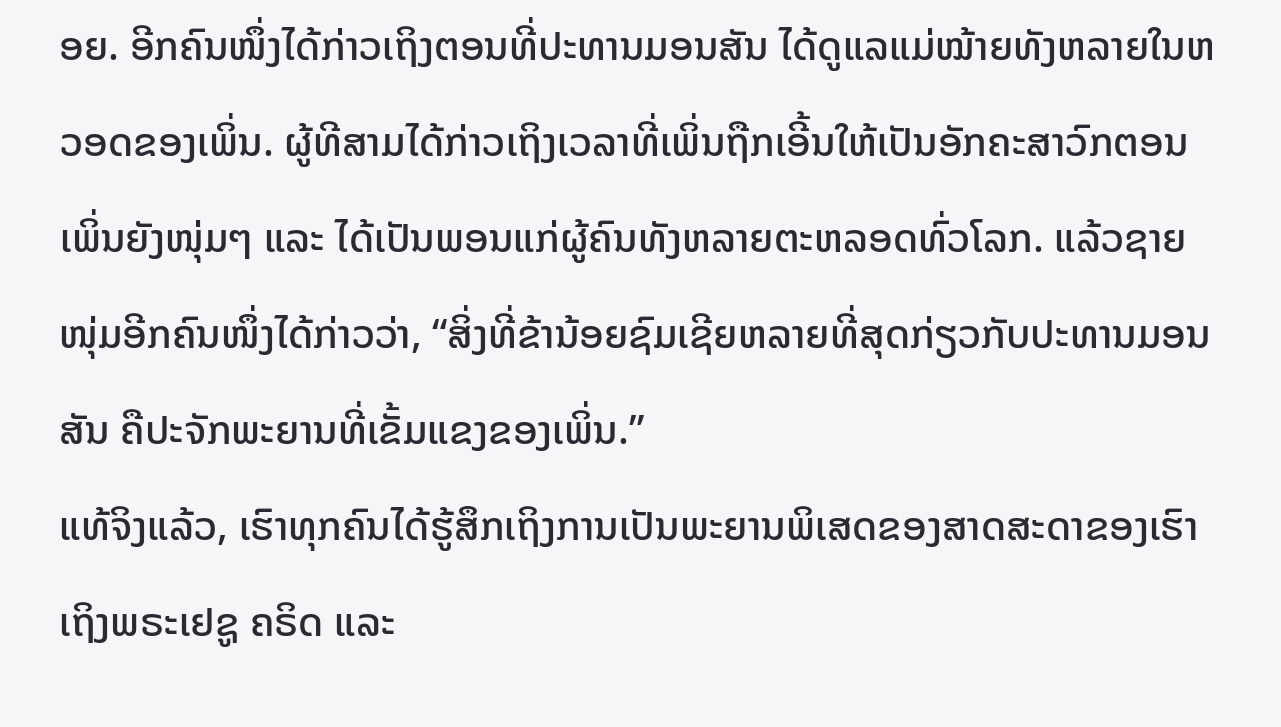ອຍ. ອີກຄົນໜຶ່ງໄດ້ກ່າວເຖິງຕອນທີ່ປະທານມອນສັນ ໄດ້ດູແລແມ່ໝ້າຍທັງຫລາຍໃນຫວອດຂອງເພິ່ນ. ຜູ້ທີສາມໄດ້ກ່າວເຖິງເວລາທີ່ເພິ່ນຖືກເອີ້ນໃຫ້ເປັນອັກຄະສາວົກຕອນເພິ່ນຍັງໜຸ່ມໆ ແລະ ໄດ້ເປັນພອນແກ່ຜູ້ຄົນທັງຫລາຍຕະຫລອດທົ່ວໂລກ. ແລ້ວຊາຍໜຸ່ມອີກຄົນໜຶ່ງໄດ້ກ່າວວ່າ, “ສິ່ງທີ່ຂ້ານ້ອຍຊົມເຊີຍຫລາຍທີ່ສຸດກ່ຽວກັບປະທານມອນສັນ ຄືປະຈັກພະຍານທີ່ເຂັ້ມແຂງຂອງເພິ່ນ.”
ແທ້ຈິງແລ້ວ, ເຮົາທຸກຄົນໄດ້ຮູ້ສຶກເຖິງການເປັນພະຍານພິເສດຂອງສາດສະດາຂອງເຮົາ ເຖິງພຣະເຢຊູ ຄຣິດ ແລະ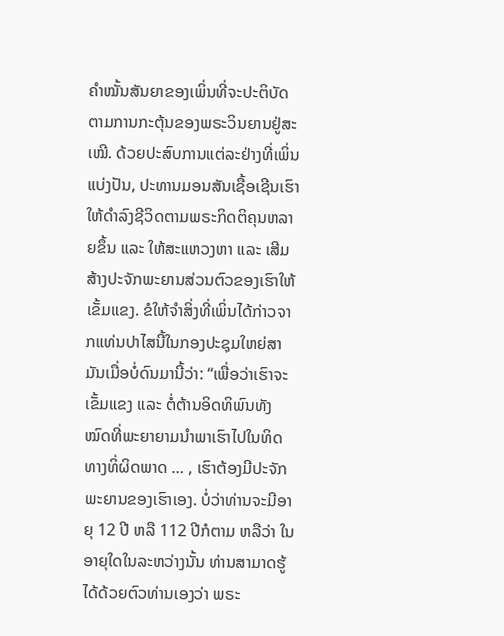ຄຳໝັ້ນສັນຍາຂອງເພິ່ນທີ່ຈະປະຕິບັດຕາມການກະຕຸ້ນຂອງພຣະວິນຍານຢູ່ສະເໝີ. ດ້ວຍປະສົບການແຕ່ລະຢ່າງທີ່ເພິ່ນແບ່ງປັນ, ປະທານມອນສັນເຊື້ອເຊີນເຮົາໃຫ້ດຳລົງຊີວິດຕາມພຣະກິດຕິຄຸນຫລາຍຂຶ້ນ ແລະ ໃຫ້ສະແຫວງຫາ ແລະ ເສີມສ້າງປະຈັກພະຍານສ່ວນຕົວຂອງເຮົາໃຫ້ເຂັ້ມແຂງ. ຂໍໃຫ້ຈຳສິ່ງທີ່ເພິ່ນໄດ້ກ່າວຈາກແທ່ນປາໄສນີ້ໃນກອງປະຊຸມໃຫຍ່ສາມັນເມື່ອບໍ່ດົນມານີ້ວ່າ: “ເພື່ອວ່າເຮົາຈະເຂັ້ມແຂງ ແລະ ຕໍ່ຕ້ານອິດທິພົນທັງໝົດທີ່ພະຍາຍາມນຳພາເຮົາໄປໃນທິດທາງທິ່ຜິດພາດ … , ເຮົາຕ້ອງມີປະຈັກພະຍານຂອງເຮົາເອງ. ບໍ່ວ່າທ່ານຈະມີອາຍຸ 12 ປີ ຫລື 112 ປີກໍຕາມ ຫລືວ່າ ໃນອາຍຸໃດໃນລະຫວ່າງນັ້ນ ທ່ານສາມາດຮູ້ໄດ້ດ້ວຍຕົວທ່ານເອງວ່າ ພຣະ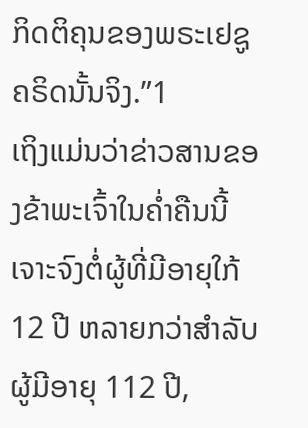ກິດຕິຄຸນຂອງພຣະເຢຊູຄຣິດນັ້ນຈິງ.”1
ເຖິງແມ່ນວ່າຂ່າວສານຂອງຂ້າພະເຈົ້າໃນຄ່ຳຄືນນີ້ ເຈາະຈົງຕໍ່ຜູ້ທີ່ມີອາຍຸໃກ້ 12 ປີ ຫລາຍກວ່າສຳລັບຜູ້ມີອາຍຸ 112 ປີ,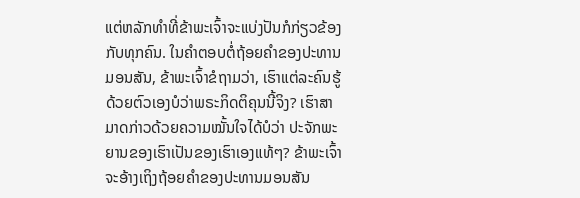ແຕ່ຫລັກທຳທີ່ຂ້າພະເຈົ້າຈະແບ່ງປັນກໍກ່ຽວຂ້ອງກັບທຸກຄົນ. ໃນຄຳຕອບຕໍ່ຖ້ອຍຄຳຂອງປະທານມອນສັນ, ຂ້າພະເຈົ້າຂໍຖາມວ່າ, ເຮົາແຕ່ລະຄົນຮູ້ດ້ວຍຕົວເອງບໍວ່າພຣະກິດຕິຄຸນນີ້ຈິງ? ເຮົາສາມາດກ່າວດ້ວຍຄວາມໝັ້ນໃຈໄດ້ບໍວ່າ ປະຈັກພະຍານຂອງເຮົາເປັນຂອງເຮົາເອງແທ້ໆ? ຂ້າພະເຈົ້າຈະອ້າງເຖິງຖ້ອຍຄຳຂອງປະທານມອນສັນ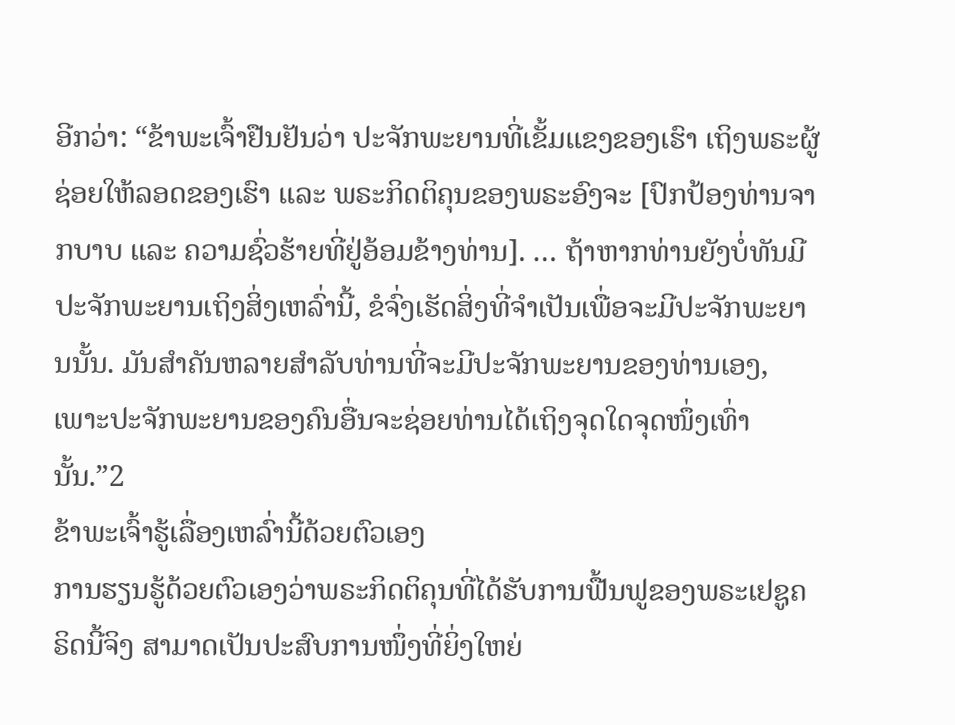ອີກວ່າ: “ຂ້າພະເຈົ້າຢືນຢັນວ່າ ປະຈັກພະຍານທີ່ເຂັ້ມແຂງຂອງເຮົາ ເຖິງພຣະຜູ້ຊ່ອຍໃຫ້ລອດຂອງເຮົາ ແລະ ພຣະກິດຕິຄຸນຂອງພຣະອົງຈະ [ປົກປ້ອງທ່ານຈາກບາບ ແລະ ຄວາມຊົ່ວຮ້າຍທີ່ຢູ່ອ້ອມຂ້າງທ່ານ]. … ຖ້າຫາກທ່ານຍັງບໍ່ທັນມີປະຈັກພະຍານເຖິງສິ່ງເຫລົ່ານີ້, ຂໍຈົ່ງເຮັດສິ່ງທີ່ຈຳເປັນເພື່ອຈະມີປະຈັກພະຍານນັ້ນ. ມັນສຳຄັນຫລາຍສຳລັບທ່ານທີ່ຈະມີປະຈັກພະຍານຂອງທ່ານເອງ, ເພາະປະຈັກພະຍານຂອງຄົນອື່ນຈະຊ່ອຍທ່ານໄດ້ເຖິງຈຸດໃດຈຸດໜຶ່ງເທົ່ານັ້ນ.”2
ຂ້າພະເຈົ້າຮູ້ເລື່ອງເຫລົ່ານີ້ດ້ວຍຕົວເອງ
ການຮຽນຮູ້ດ້ວຍຕົວເອງວ່າພຣະກິດຕິຄຸນທີ່ໄດ້ຮັບການຟື້ນຟູຂອງພຣະເຢຊູຄຣິດນີ້ຈິງ ສາມາດເປັນປະສົບການໜຶ່ງທີ່ຍິ່ງໃຫຍ່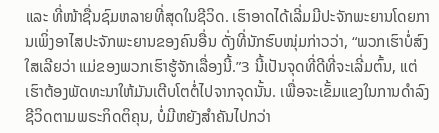ແລະ ທີ່ໜ້າຊື່ນຊົມຫລາຍທີ່ສຸດໃນຊີວິດ. ເຮົາອາດໄດ້ເລີ່ມມີປະຈັກພະຍານໂດຍການເພິ່ງອາໄສປະຈັກພະຍານຂອງຄົນອື່ນ ດັ່ງທີ່ນັກຮົບໜຸ່ມກ່າວວ່າ, “ພວກເຮົາບໍ່ສົງໃສເລີຍວ່າ ແມ່ຂອງພວກເຮົາຮູ້ຈັກເລື່ອງນີ້.”3 ນີ້ເປັນຈຸດທີ່ດີທີ່ຈະເລີ່ມຕົ້ນ, ແຕ່ເຮົາຕ້ອງພັດທະນາໃຫ້ມັນເຕີບໂຕຕໍ່ໄປຈາກຈຸດນັ້ນ. ເພື່ອຈະເຂັ້ມແຂງໃນການດຳລົງຊີວິດຕາມພຣະກິດຕິຄຸນ, ບໍ່ມີຫຍັງສຳຄັນໄປກວ່າ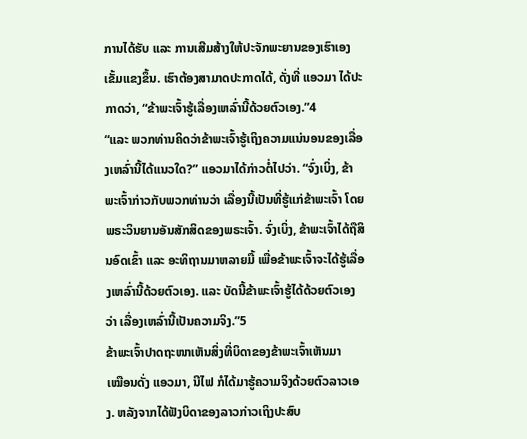ການໄດ້ຮັບ ແລະ ການເສີມສ້າງໃຫ້ປະຈັກພະຍານຂອງເຮົາເອງເຂັ້ມແຂງຂຶ້ນ. ເຮົາຕ້ອງສາມາດປະກາດໄດ້, ດັ່ງທີ່ ແອວມາ ໄດ້ປະກາດວ່າ, “ຂ້າພະເຈົ້າຮູ້ເລື່ອງເຫລົ່ານີ້ດ້ວຍຕົວເອງ.”4
“ແລະ ພວກທ່ານຄິດວ່າຂ້າພະເຈົ້າຮູ້ເຖິງຄວາມແນ່ນອນຂອງເລື່ອງເຫລົ່ານີ້ໄດ້ແນວໃດ?” ແອວມາໄດ້ກ່າວຕໍ່ໄປວ່າ. “ຈົ່ງເບິ່ງ, ຂ້າພະເຈົ້າກ່າວກັບພວກທ່ານວ່າ ເລື່ອງນີ້ເປັນທີ່ຮູ້ແກ່ຂ້າພະເຈົ້າ ໂດຍພຣະວິນຍານອັນສັກສິດຂອງພຣະເຈົ້າ. ຈົ່ງເບິ່ງ, ຂ້າພະເຈົ້າໄດ້ຖືສິນອົດເຂົ້າ ແລະ ອະທິຖານມາຫລາຍມື້ ເພື່ອຂ້າພະເຈົ້າຈະໄດ້ຮູ້ເລື່ອງເຫລົ່ານີ້ດ້ວຍຕົວເອງ. ແລະ ບັດນີ້ຂ້າພະເຈົ້າຮູ້ໄດ້ດ້ວຍຕົວເອງວ່າ ເລື່ອງເຫລົ່ານີ້ເປັນຄວາມຈິງ.”5
ຂ້າພະເຈົ້າປາດຖະໜາເຫັນສິ່ງທີ່ບິດາຂອງຂ້າພະເຈົ້າເຫັນມາ
ເໝືອນດັ່ງ ແອວມາ, ນີໄຟ ກໍໄດ້ມາຮູ້ຄວາມຈິງດ້ວຍຕົວລາວເອງ. ຫລັງຈາກໄດ້ຟັງບິດາຂອງລາວກ່າວເຖິງປະສົບ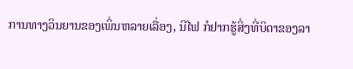ການທາງວິນຍານຂອງເພິ່ນຫລາຍເລື່ອງ, ນີໄຟ ກໍຢາກຮູ້ສິ່ງທີ່ບິດາຂອງລາ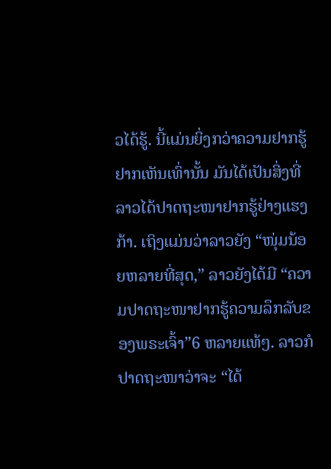ວໄດ້ຮູ້. ນີ້ແມ່ນຍິ່ງກວ່າຄວາມຢາກຮູ້ຢາກເຫັນເທົ່ານັ້ນ ມັນໄດ້ເປັນສິ່ງທີ່ລາວໄດ້ປາດຖະໜາຢາກຮູ້ຢ່າງແຮງກ້າ. ເຖິງແມ່ນວ່າລາວຍັງ “ໜຸ່ມນ້ອຍຫລາຍທີ່ສຸດ,” ລາວຍັງໄດ້ມີ “ຄວາມປາດຖະໜາຢາກຮູ້ຄວາມລຶກລັບຂອງພຣະເຈົ້າ”6 ຫລາຍແທ້ໆ. ລາວກໍປາດຖະໜາວ່າຈະ “ໄດ້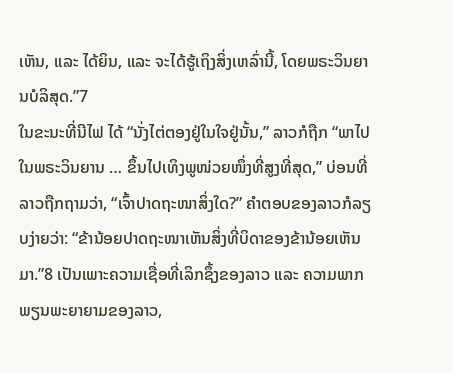ເຫັນ, ແລະ ໄດ້ຍິນ, ແລະ ຈະໄດ້ຮູ້ເຖິງສິ່ງເຫລົ່ານີ້, ໂດຍພຣະວິນຍານບໍລິສຸດ.”7
ໃນຂະນະທີ່ນີໄຟ ໄດ້ “ນັ່ງໄຕ່ຕອງຢູ່ໃນໃຈຢູ່ນັ້ນ,” ລາວກໍຖືກ “ພາໄປໃນພຣະວິນຍານ … ຂຶ້ນໄປເທິງພູໜ່ວຍໜຶ່ງທີ່ສູງທີ່ສຸດ,” ບ່ອນທີ່ລາວຖືກຖາມວ່າ, “ເຈົ້າປາດຖະໜາສິ່ງໃດ?” ຄຳຕອບຂອງລາວກໍລຽບງ່າຍວ່າ: “ຂ້ານ້ອຍປາດຖະໜາເຫັນສິ່ງທີ່ບິດາຂອງຂ້ານ້ອຍເຫັນມາ.”8 ເປັນເພາະຄວາມເຊື່ອທີ່ເລິກຊຶ້ງຂອງລາວ ແລະ ຄວາມພາກພຽນພະຍາຍາມຂອງລາວ,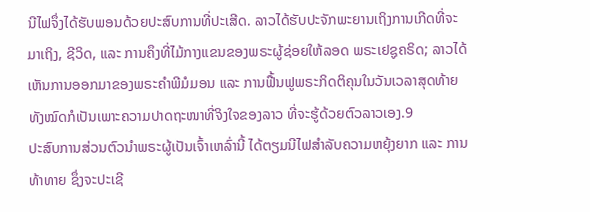ນີໄຟຈຶ່ງໄດ້ຮັບພອນດ້ວຍປະສົບການທີ່ປະເສີດ. ລາວໄດ້ຮັບປະຈັກພະຍານເຖິງການເກີດທີ່ຈະມາເຖິງ, ຊີວິດ, ແລະ ການຄຶງທີ່ໄມ້ກາງແຂນຂອງພຣະຜູ້ຊ່ອຍໃຫ້ລອດ ພຣະເຢຊູຄຣິດ; ລາວໄດ້ເຫັນການອອກມາຂອງພຣະຄຳພີມໍມອນ ແລະ ການຟື້ນຟູພຣະກິດຕິຄຸນໃນວັນເວລາສຸດທ້າຍ ທັງໝົດກໍເປັນເພາະຄວາມປາດຖະໜາທີ່ຈິງໃຈຂອງລາວ ທີ່ຈະຮູ້ດ້ວຍຕົວລາວເອງ.9
ປະສົບການສ່ວນຕົວນຳພຣະຜູ້ເປັນເຈົ້າເຫລົ່ານີ້ ໄດ້ຕຽມນີໄຟສຳລັບຄວາມຫຍຸ້ງຍາກ ແລະ ການທ້າທາຍ ຊຶ່ງຈະປະເຊີ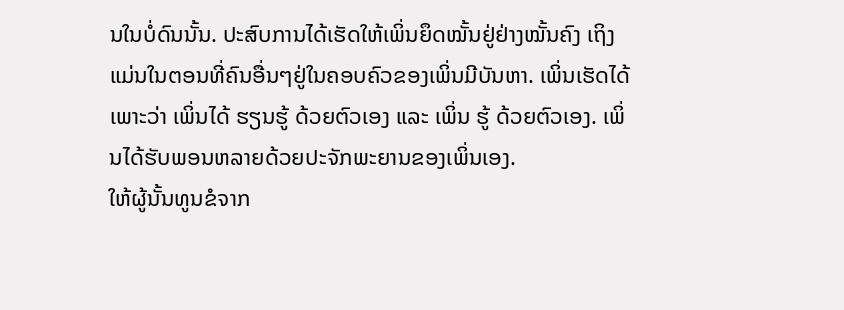ນໃນບໍ່ດົນນັ້ນ. ປະສົບການໄດ້ເຮັດໃຫ້ເພິ່ນຍຶດໝັ້ນຢູ່ຢ່າງໝັ້ນຄົງ ເຖິງແມ່ນໃນຕອນທີ່ຄົນອື່ນໆຢູ່ໃນຄອບຄົວຂອງເພິ່ນມີບັນຫາ. ເພິ່ນເຮັດໄດ້ເພາະວ່າ ເພິ່ນໄດ້ ຮຽນຮູ້ ດ້ວຍຕົວເອງ ແລະ ເພິ່ນ ຮູ້ ດ້ວຍຕົວເອງ. ເພິ່ນໄດ້ຮັບພອນຫລາຍດ້ວຍປະຈັກພະຍານຂອງເພິ່ນເອງ.
ໃຫ້ຜູ້ນັ້ນທູນຂໍຈາກ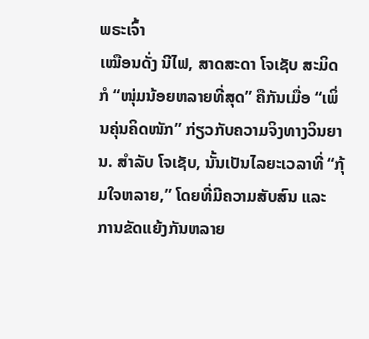ພຣະເຈົ້າ
ເໝືອນດັ່ງ ນີໄຟ, ສາດສະດາ ໂຈເຊັບ ສະມິດ ກໍ “ໜຸ່ມນ້ອຍຫລາຍທີ່ສຸດ” ຄືກັນເມື່ອ “ເພິ່ນຄຸ່ນຄິດໜັກ” ກ່ຽວກັບຄວາມຈິງທາງວິນຍານ. ສຳລັບ ໂຈເຊັບ, ນັ້ນເປັນໄລຍະເວລາທີ່ “ກຸ້ມໃຈຫລາຍ,” ໂດຍທີ່ມີຄວາມສັບສົນ ແລະ ການຂັດແຍ້ງກັນຫລາຍ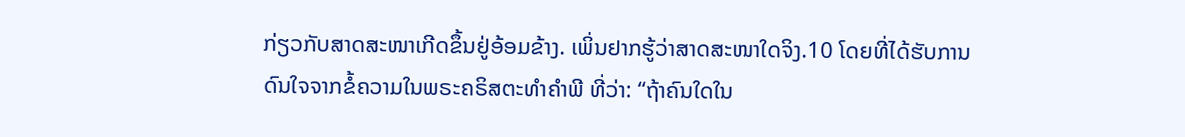ກ່ຽວກັບສາດສະໜາເກີດຂຶ້ນຢູ່ອ້ອມຂ້າງ. ເພິ່ນຢາກຮູ້ວ່າສາດສະໜາໃດຈິງ.10 ໂດຍທີ່ໄດ້ຮັບການດົນໃຈຈາກຂໍ້ຄວາມໃນພຣະຄຣິສຕະທຳຄຳພີ ທີ່ວ່າ: “ຖ້າຄົນໃດໃນ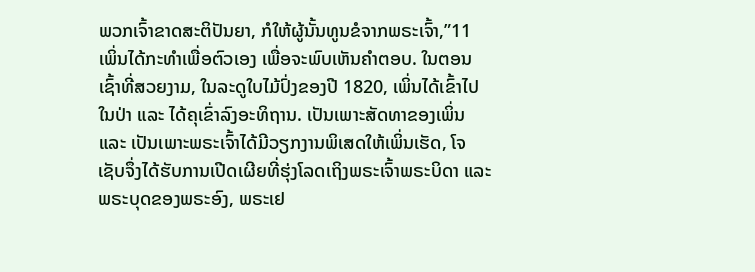ພວກເຈົ້າຂາດສະຕິປັນຍາ, ກໍໃຫ້ຜູ້ນັ້ນທູນຂໍຈາກພຣະເຈົ້າ,”11 ເພິ່ນໄດ້ກະທຳເພື່ອຕົວເອງ ເພື່ອຈະພົບເຫັນຄຳຕອບ. ໃນຕອນເຊົ້າທີ່ສວຍງາມ, ໃນລະດູໃບໄມ້ປົ່ງຂອງປີ 1820, ເພິ່ນໄດ້ເຂົ້າໄປໃນປ່າ ແລະ ໄດ້ຄຸເຂົ່າລົງອະທິຖານ. ເປັນເພາະສັດທາຂອງເພິ່ນ ແລະ ເປັນເພາະພຣະເຈົ້າໄດ້ມີວຽກງານພິເສດໃຫ້ເພິ່ນເຮັດ, ໂຈເຊັບຈຶ່ງໄດ້ຮັບການເປີດເຜີຍທີ່ຮຸ່ງໂລດເຖິງພຣະເຈົ້າພຣະບິດາ ແລະ ພຣະບຸດຂອງພຣະອົງ, ພຣະເຢ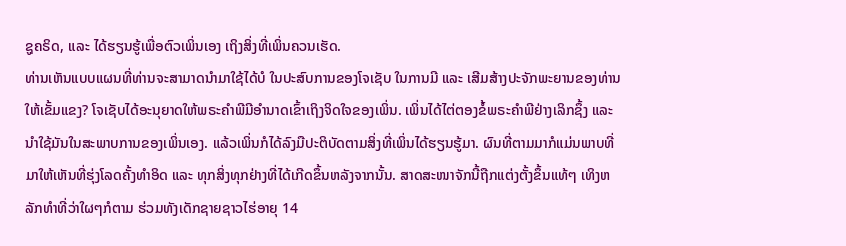ຊູຄຣິດ, ແລະ ໄດ້ຮຽນຮູ້ເພື່ອຕົວເພິ່ນເອງ ເຖິງສິ່ງທີ່ເພິ່ນຄວນເຮັດ.
ທ່ານເຫັນແບບແຜນທີ່ທ່ານຈະສາມາດນຳມາໃຊ້ໄດ້ບໍ ໃນປະສົບການຂອງໂຈເຊັບ ໃນການມີ ແລະ ເສີມສ້າງປະຈັກພະຍານຂອງທ່ານໃຫ້ເຂັ້ມແຂງ? ໂຈເຊັບໄດ້ອະນຸຍາດໃຫ້ພຣະຄຳພີມີອຳນາດເຂົ້າເຖິງຈິດໃຈຂອງເພິ່ນ. ເພິ່ນໄດ້ໄຕ່ຕອງຂໍ້ພຣະຄຳພີຢ່າງເລິກຊຶ້ງ ແລະ ນຳໃຊ້ມັນໃນສະພາບການຂອງເພິ່ນເອງ. ແລ້ວເພິ່ນກໍໄດ້ລົງມືປະຕິບັດຕາມສິ່ງທີ່ເພິ່ນໄດ້ຮຽນຮູ້ມາ. ຜົນທີ່ຕາມມາກໍແມ່ນພາບທີ່ມາໃຫ້ເຫັນທີ່ຮຸ່ງໂລດຄັ້ງທຳອິດ ແລະ ທຸກສິ່ງທຸກຢ່າງທີ່ໄດ້ເກີດຂຶ້ນຫລັງຈາກນັ້ນ. ສາດສະໜາຈັກນີ້ຖືກແຕ່ງຕັ້ງຂຶ້ນແທ້ໆ ເທິງຫລັກທຳທີ່ວ່າໃຜໆກໍຕາມ ຮ່ວມທັງເດັກຊາຍຊາວໄຮ່ອາຍຸ 14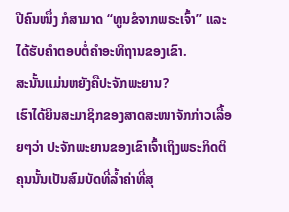ປີຄົນໜຶ່ງ ກໍສາມາດ “ທູນຂໍຈາກພຣະເຈົ້າ” ແລະ ໄດ້ຮັບຄຳຕອບຕໍ່ຄຳອະທິຖານຂອງເຂົາ.
ສະນັ້ນແມ່ນຫຍັງຄືປະຈັກພະຍານ?
ເຮົາໄດ້ຍິນສະມາຊິກຂອງສາດສະໜາຈັກກ່າວເລື້ອຍໆວ່າ ປະຈັກພະຍານຂອງເຂົາເຈົ້າເຖິງພຣະກິດຕິຄຸນນັ້ນເປັນສົມບັດທີ່ລ້ຳຄ່າທີ່ສຸ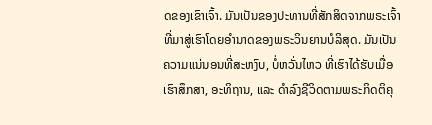ດຂອງເຂົາເຈົ້າ. ມັນເປັນຂອງປະທານທີ່ສັກສິດຈາກພຣະເຈົ້າ ທີ່ມາສູ່ເຮົາໂດຍອຳນາດຂອງພຣະວິນຍານບໍລິສຸດ. ມັນເປັນຄວາມແນ່ນອນທີ່ສະຫງົບ, ບໍ່ຫວັ່ນໄຫວ ທີ່ເຮົາໄດ້ຮັບເມື່ອເຮົາສຶກສາ, ອະທິຖານ, ແລະ ດຳລົງຊີວິດຕາມພຣະກິດຕິຄຸ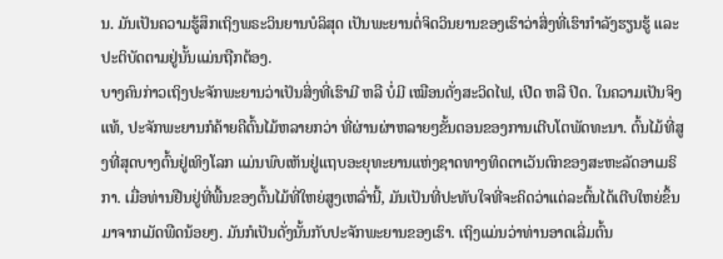ນ. ມັນເປັນຄວາມຮູ້ສຶກເຖິງພຣະວິນຍານບໍລິສຸດ ເປັນພະຍານຕໍ່ຈິດວິນຍານຂອງເຮົາວ່າສິ່ງທີ່ເຮົາກຳລັງຮຽນຮູ້ ແລະ ປະຕິບັດຕາມຢູ່ນັ້ນແມ່ນຖືກຕ້ອງ.
ບາງຄົນກ່າວເຖິງປະຈັກພະຍານວ່າເປັນສິ່ງທີ່ເຮົາມີ ຫລື ບໍ່ມີ ເໝືອນດັ່ງສະວິດໄຟ, ເປີດ ຫລື ປິດ. ໃນຄວາມເປັນຈິງແທ້, ປະຈັກພະຍານກໍຄ້າຍຄືຕົ້ນໄມ້ຫລາຍກວ່າ ທີ່ຜ່ານຜ່າຫລາຍໆຂັ້ນຕອນຂອງການເຕີບໂຕພັດທະນາ. ຕົ້ນໄມ້ທີ່ສູງທີ່ສຸດບາງຕົ້ນຢູ່ເທິງໂລກ ແມ່ນພົບເຫັນຢູ່ແຖບອະຍຸທະຍານແຫ່ງຊາດທາງທິດຕາເວັນຕົກຂອງສະຫະລັດອາເມຣິກາ. ເມື່ອທ່ານຢືນຢູ່ທີ່ພື້ນຂອງຕົ້ນໄມ້ທີ່ໃຫຍ່ສູງເຫລົ່ານີ້, ມັນເປັນທີ່ປະທັບໃຈທີ່ຈະຄິດວ່າແຕ່ລະຕົ້ນໄດ້ເຕີບໃຫຍ່ຂຶ້ນມາຈາກເມັດພືດນ້ອຍໆ. ມັນກໍເປັນດັ່ງນັ້ນກັບປະຈັກພະຍານຂອງເຮົາ. ເຖິງແມ່ນວ່າທ່ານອາດເລີ່ມຕົ້ນ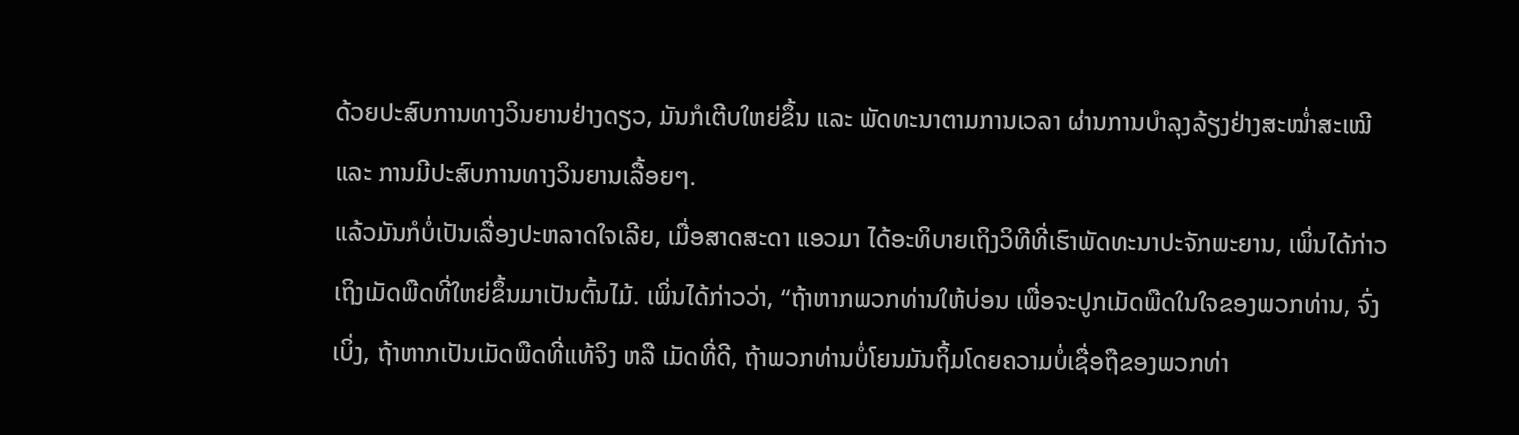ດ້ວຍປະສົບການທາງວິນຍານຢ່າງດຽວ, ມັນກໍເຕີບໃຫຍ່ຂຶ້ນ ແລະ ພັດທະນາຕາມການເວລາ ຜ່ານການບຳລຸງລ້ຽງຢ່າງສະໝ່ຳສະເໝີ ແລະ ການມີປະສົບການທາງວິນຍານເລື້ອຍໆ.
ແລ້ວມັນກໍບໍ່ເປັນເລື່ອງປະຫລາດໃຈເລີຍ, ເມື່ອສາດສະດາ ແອວມາ ໄດ້ອະທິບາຍເຖິງວິທີທີ່ເຮົາພັດທະນາປະຈັກພະຍານ, ເພິ່ນໄດ້ກ່າວເຖິງເມັດພືດທີ່ໃຫຍ່ຂຶ້ນມາເປັນຕົ້ນໄມ້. ເພິ່ນໄດ້ກ່າວວ່າ, “ຖ້າຫາກພວກທ່ານໃຫ້ບ່ອນ ເພື່ອຈະປູກເມັດພືດໃນໃຈຂອງພວກທ່ານ, ຈົ່ງເບິ່ງ, ຖ້າຫາກເປັນເມັດພືດທີ່ແທ້ຈິງ ຫລື ເມັດທີ່ດີ, ຖ້າພວກທ່ານບໍ່ໂຍນມັນຖິ້ມໂດຍຄວາມບໍ່ເຊື່ອຖືຂອງພວກທ່າ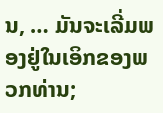ນ, … ມັນຈະເລີ່ມພອງຢູ່ໃນເອິກຂອງພວກທ່ານ;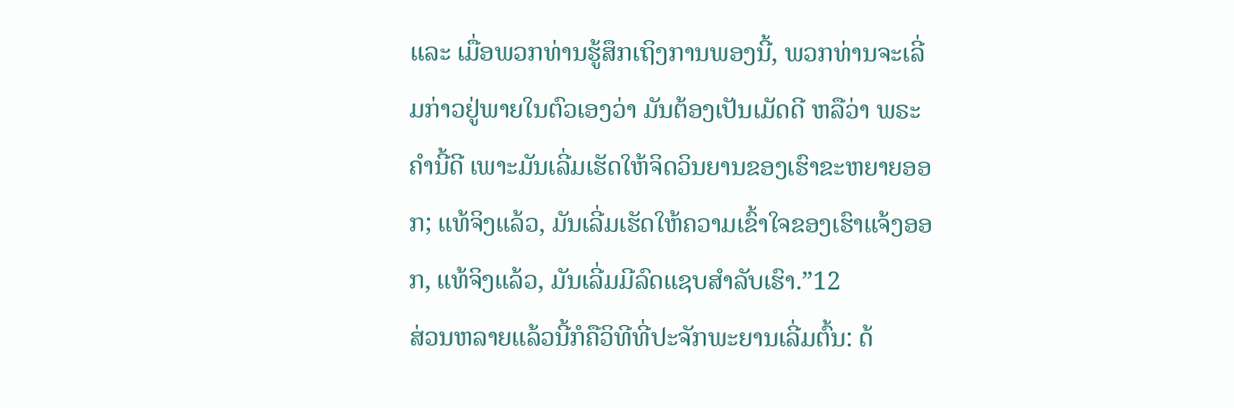ແລະ ເມື່ອພວກທ່ານຮູ້ສຶກເຖິງການພອງນີ້, ພວກທ່ານຈະເລີ່ມກ່າວຢູ່ພາຍໃນຕົວເອງວ່າ ມັນຕ້ອງເປັນເມັດດີ ຫລືວ່າ ພຣະຄຳນີ້ດີ ເພາະມັນເລີ່ມເຮັດໃຫ້ຈິດວິນຍານຂອງເຮົາຂະຫຍາຍອອກ; ແທ້ຈິງແລ້ວ, ມັນເລີ່ມເຮັດໃຫ້ຄວາມເຂົ້າໃຈຂອງເຮົາແຈ້ງອອກ, ແທ້ຈິງແລ້ວ, ມັນເລີ່ມມີລົດແຊບສຳລັບເຮົາ.”12
ສ່ວນຫລາຍແລ້ວນີ້ກໍຄືວິທີທີ່ປະຈັກພະຍານເລີ່ມຕົ້ນ: ດ້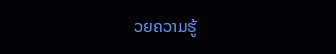ວຍຄວາມຮູ້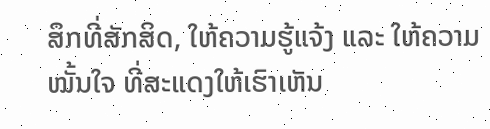ສຶກທີ່ສັກສິດ, ໃຫ້ຄວາມຮູ້ແຈ້ງ ແລະ ໃຫ້ຄວາມໝັ້ນໃຈ ທີ່ສະແດງໃຫ້ເຮົາເຫັນ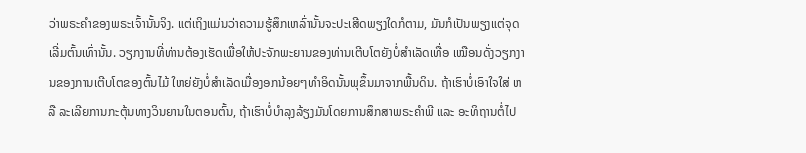ວ່າພຣະຄຳຂອງພຣະເຈົ້ານັ້ນຈິງ. ແຕ່ເຖິງແມ່ນວ່າຄວາມຮູ້ສຶກເຫລົ່ານັ້ນຈະປະເສີດພຽງໃດກໍຕາມ, ມັນກໍເປັນພຽງແຕ່ຈຸດເລີ່ມຕົ້ນເທົ່ານັ້ນ. ວຽກງານທີ່ທ່ານຕ້ອງເຮັດເພື່ອໃຫ້ປະຈັກພະຍານຂອງທ່ານເຕີບໂຕຍັງບໍ່ສຳເລັດເທື່ອ ເໝືອນດັ່ງວຽກງານຂອງການເຕີບໂຕຂອງຕົ້ນໄມ້ ໃຫຍ່ຍັງບໍ່ສຳເລັດເມື່ອງອກນ້ອຍໆທຳອິດນັ້ນພຸຂຶ້ນມາຈາກພື້ນດິນ. ຖ້າເຮົາບໍ່ເອົາໃຈໃສ່ ຫລື ລະເລີຍການກະຕຸ້ນທາງວິນຍານໃນຕອນຕົ້ນ, ຖ້າເຮົາບໍ່ບຳລຸງລ້ຽງມັນໂດຍການສຶກສາພຣະຄຳພີ ແລະ ອະທິຖານຕໍ່ໄປ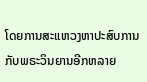ໂດຍການສະແຫວງຫາປະສົບການກັບພຣະວິນຍານອີກຫລາຍ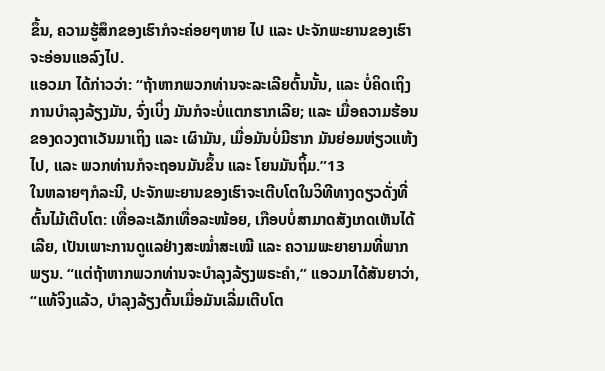ຂຶ້ນ, ຄວາມຮູ້ສຶກຂອງເຮົາກໍຈະຄ່ອຍໆຫາຍ ໄປ ແລະ ປະຈັກພະຍານຂອງເຮົາຈະອ່ອນແອລົງໄປ.
ແອວມາ ໄດ້ກ່າວວ່າ: “ຖ້າຫາກພວກທ່ານຈະລະເລີຍຕົ້ນນັ້ນ, ແລະ ບໍ່ຄິດເຖິງການບຳລຸງລ້ຽງມັນ, ຈົ່ງເບິ່ງ ມັນກໍຈະບໍ່ແຕກຮາກເລີຍ; ແລະ ເມື່ອຄວາມຮ້ອນຂອງດວງຕາເວັນມາເຖິງ ແລະ ເຜົາມັນ, ເມື່ອມັນບໍ່ມີຮາກ ມັນຍ່ອມຫ່ຽວແຫ້ງໄປ, ແລະ ພວກທ່ານກໍຈະຖອນມັນຂຶ້ນ ແລະ ໂຍນມັນຖິ້ມ.”13
ໃນຫລາຍໆກໍລະນີ, ປະຈັກພະຍານຂອງເຮົາຈະເຕີບໂຕໃນວິທີທາງດຽວດັ່ງທີ່ຕົ້ນໄມ້ເຕີບໂຕ: ເທື່ອລະເລັກເທື່ອລະໜ້ອຍ, ເກືອບບໍ່ສາມາດສັງເກດເຫັນໄດ້ເລີຍ, ເປັນເພາະການດູແລຢ່າງສະໝ່ຳສະເໝີ ແລະ ຄວາມພະຍາຍາມທີ່ພາກພຽນ. “ແຕ່ຖ້າຫາກພວກທ່ານຈະບຳລຸງລ້ຽງພຣະຄຳ,” ແອວມາໄດ້ສັນຍາວ່າ, “ແທ້ຈິງແລ້ວ, ບຳລຸງລ້ຽງຕົ້ນເມື່ອມັນເລີ່ມເຕີບໂຕ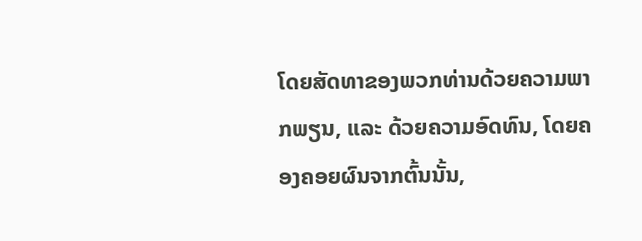ໂດຍສັດທາຂອງພວກທ່ານດ້ວຍຄວາມພາກພຽນ, ແລະ ດ້ວຍຄວາມອົດທົນ, ໂດຍຄອງຄອຍຜົນຈາກຕົ້ນນັ້ນ,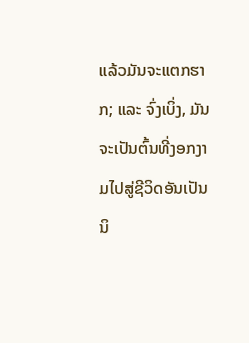ແລ້ວມັນຈະແຕກຮາກ; ແລະ ຈົ່ງເບິ່ງ, ມັນຈະເປັນຕົ້ນທີ່ງອກງາມໄປສູ່ຊີວິດອັນເປັນນິ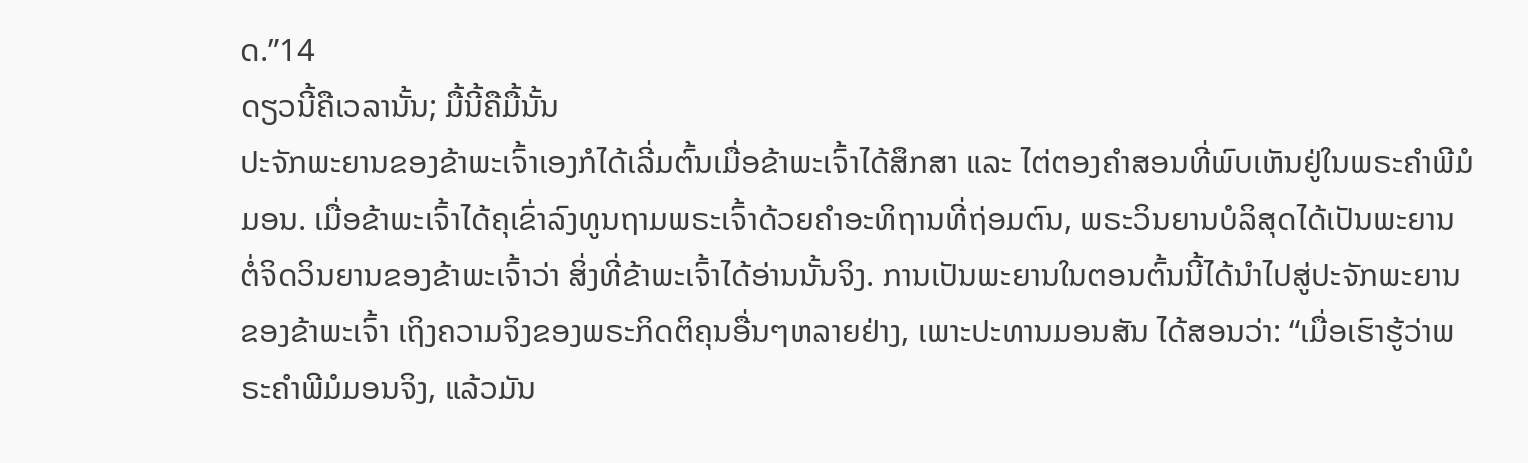ດ.”14
ດຽວນີ້ຄືເວລານັ້ນ; ມື້ນີ້ຄືມື້ນັ້ນ
ປະຈັກພະຍານຂອງຂ້າພະເຈົ້າເອງກໍໄດ້ເລີ່ມຕົ້ນເມື່ອຂ້າພະເຈົ້າໄດ້ສຶກສາ ແລະ ໄຕ່ຕອງຄຳສອນທີ່ພົບເຫັນຢູ່ໃນພຣະຄຳພີມໍມອນ. ເມື່ອຂ້າພະເຈົ້າໄດ້ຄຸເຂົ່າລົງທູນຖາມພຣະເຈົ້າດ້ວຍຄຳອະທິຖານທີ່ຖ່ອມຕົນ, ພຣະວິນຍານບໍລິສຸດໄດ້ເປັນພະຍານຕໍ່ຈິດວິນຍານຂອງຂ້າພະເຈົ້າວ່າ ສິ່ງທີ່ຂ້າພະເຈົ້າໄດ້ອ່ານນັ້ນຈິງ. ການເປັນພະຍານໃນຕອນຕົ້ນນີ້ໄດ້ນຳໄປສູ່ປະຈັກພະຍານຂອງຂ້າພະເຈົ້າ ເຖິງຄວາມຈິງຂອງພຣະກິດຕິຄຸນອື່ນໆຫລາຍຢ່າງ, ເພາະປະທານມອນສັນ ໄດ້ສອນວ່າ: “ເມື່ອເຮົາຮູ້ວ່າພຣະຄຳພີມໍມອນຈິງ, ແລ້ວມັນ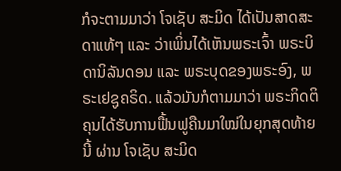ກໍຈະຕາມມາວ່າ ໂຈເຊັບ ສະມິດ ໄດ້ເປັນສາດສະດາແທ້ໆ ແລະ ວ່າເພິ່ນໄດ້ເຫັນພຣະເຈົ້າ ພຣະບິດານິລັນດອນ ແລະ ພຣະບຸດຂອງພຣະອົງ, ພຣະເຢຊູຄຣິດ. ແລ້ວມັນກໍຕາມມາວ່າ ພຣະກິດຕິຄຸນໄດ້ຮັບການຟື້ນຟູຄືນມາໃໝ່ໃນຍຸກສຸດທ້າຍນີ້ ຜ່ານ ໂຈເຊັບ ສະມິດ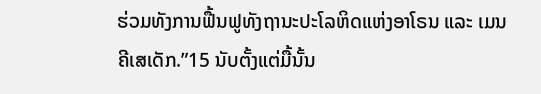ຮ່ວມທັງການຟື້ນຟູທັງຖານະປະໂລຫິດແຫ່ງອາໂຣນ ແລະ ເມນຄີເສເດັກ.”15 ນັບຕັ້ງແຕ່ມື້ນັ້ນ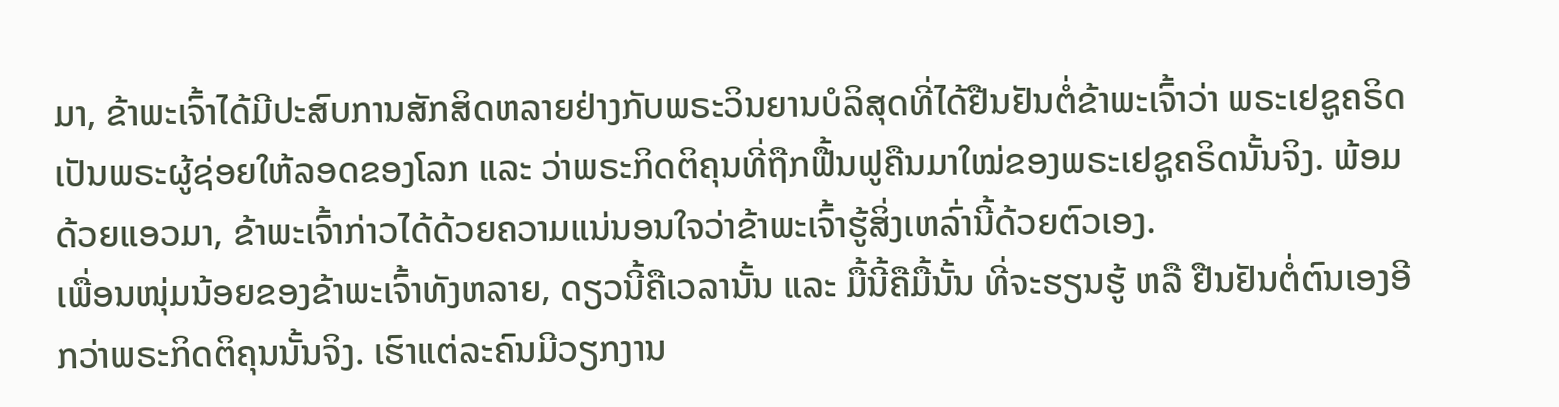ມາ, ຂ້າພະເຈົ້າໄດ້ມີປະສົບການສັກສິດຫລາຍຢ່າງກັບພຣະວິນຍານບໍລິສຸດທີ່ໄດ້ຢືນຢັນຕໍ່ຂ້າພະເຈົ້າວ່າ ພຣະເຢຊູຄຣິດ ເປັນພຣະຜູ້ຊ່ອຍໃຫ້ລອດຂອງໂລກ ແລະ ວ່າພຣະກິດຕິຄຸນທີ່ຖືກຟື້ນຟູຄືນມາໃໝ່ຂອງພຣະເຢຊູຄຣິດນັ້ນຈິງ. ພ້ອມດ້ວຍແອວມາ, ຂ້າພະເຈົ້າກ່າວໄດ້ດ້ວຍຄວາມແນ່ນອນໃຈວ່າຂ້າພະເຈົ້າຮູ້ສິ່ງເຫລົ່ານີ້ດ້ວຍຕົວເອງ.
ເພື່ອນໜຸ່ມນ້ອຍຂອງຂ້າພະເຈົ້າທັງຫລາຍ, ດຽວນີ້ຄືເວລານັ້ນ ແລະ ມື້ນີ້ຄືມື້ນັ້ນ ທີ່ຈະຮຽນຮູ້ ຫລື ຢືນຢັນຕໍ່ຕົນເອງອີກວ່າພຣະກິດຕິຄຸນນັ້ນຈິງ. ເຮົາແຕ່ລະຄົນມີວຽກງານ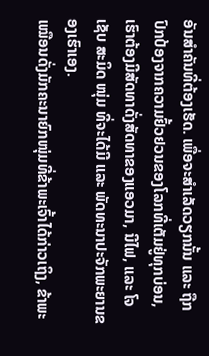ອັນສຳຄັນທີ່ຕ້ອງເຮັດ. ເພື່ອຈະສຳເລັດວຽກນັ້ນ ແລະ ຖືກປົກປ້ອງຈາກຄວາມຢົ້ວຢວນຂອງໂລກທີ່ເຕັມຢູ່ທຸກບ່ອນ, ເຮົາຕ້ອງມີສັດທາດັ່ງສັດທາຂອງແອວມາ, ນີໄຟ, ແລະ ໂຈເຊັບ ສະມິດ ໜຸ່ມ ທີ່ຈະໄດ້ມີ ແລະ ພັດທະນາປະຈັກພະຍານຂອງເຮົາເອງ.
ເໝືອນດັ່ງມັກຄະນາຍົກໜຸ່ມທີ່ຂ້າພະເຈົ້າໄດ້ກ່າວເຖິງ, ຂ້າພະ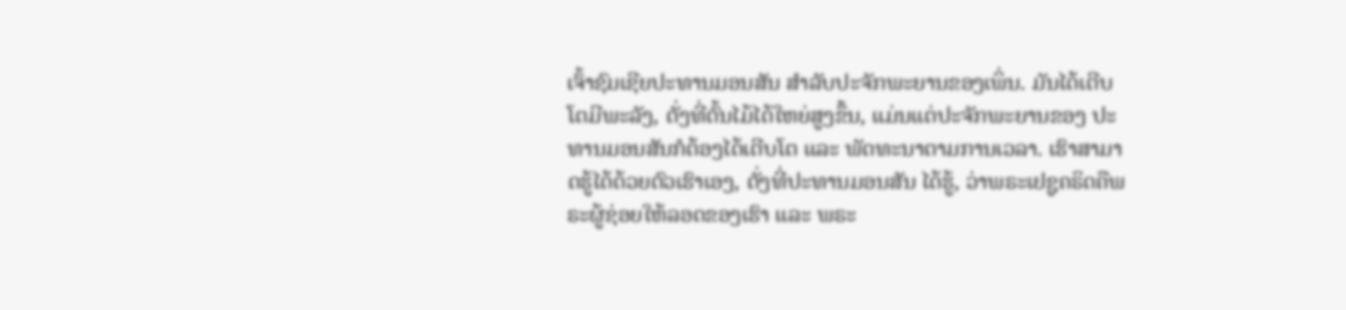ເຈົ້າຊົມເຊີຍປະທານມອນສັນ ສຳລັບປະຈັກພະຍານຂອງເພິ່ນ. ມັນໄດ້ເຕີບໂຕມີພະລັງ, ດັ່ງທີ່ຕົ້ນໄມ້ໄດ້ໃຫຍ່ສູງຂຶ້ນ, ແມ່ນແຕ່ປະຈັກພະຍານຂອງ ປະທານມອນສັນກໍຕ້ອງໄດ້ເຕີບໂຕ ແລະ ພັດທະນາຕາມການເວລາ. ເຮົາສາມາດຮູ້ໄດ້ດ້ວຍຕົວເຮົາເອງ, ດັ່ງທີ່ປະທານມອນສັນ ໄດ້ຮູ້, ວ່າພຣະເຢຊູຄຣິດຄືພຣະຜູ້ຊ່ອຍໃຫ້ລອດຂອງເຮົາ ແລະ ພຣະ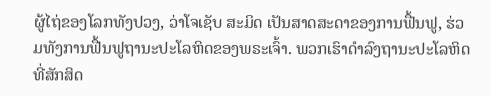ຜູ້ໄຖ່ຂອງໂລກທັງປວງ, ວ່າໂຈເຊັບ ສະມິດ ເປັນສາດສະດາຂອງການຟື້ນຟູ, ຮ່ວມທັງການຟື້ນຟູຖານະປະໂລຫິດຂອງພຣະເຈົ້າ. ພວກເຮົາດຳລົງຖານະປະໂລຫິດທີ່ສັກສິດ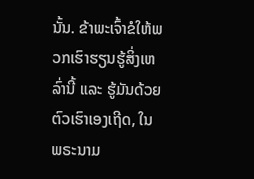ນັ້ນ. ຂ້າພະເຈົ້າຂໍໃຫ້ພວກເຮົາຮຽນຮູ້ສິ່ງເຫລົ່ານີ້ ແລະ ຮູ້ມັນດ້ວຍຕົວເຮົາເອງເຖີດ, ໃນພຣະນາມ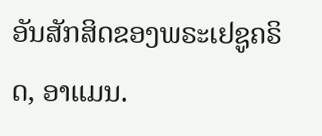ອັນສັກສິດຂອງພຣະເຢຊູຄຣິດ, ອາແມນ.